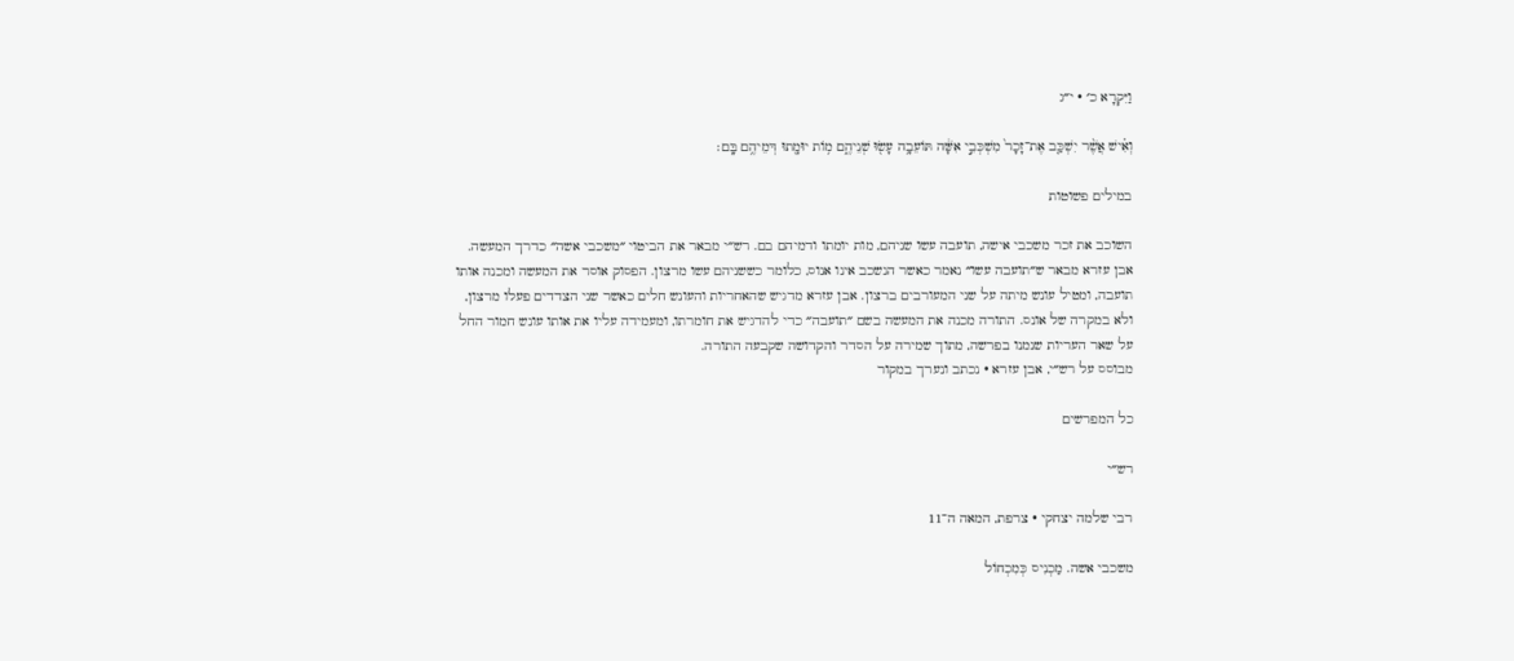וַיִּקְרָא כ׳ · י״ג

וְאִ֗ישׁ אֲשֶׁ֨ר יִשְׁכַּ֤ב אֶת־זָכָר֙ מִשְׁכְּבֵ֣י אִשָּׁ֔ה תּוֹעֵבָ֥ה עָשׂ֖וּ שְׁנֵיהֶ֑ם מ֥וֹת יוּמָ֖תוּ דְּמֵיהֶ֥ם בָּֽם׃

במילים פשוטות

השוכב את זכר משכבי אישה, תועבה עשו שניהם, מות יומתו ודמיהם בם. רש״י מבאר את הביטוי ״משכבי אשה״ כדרך המעשה. אבן עזרא מבאר ש״תועבה עשו״ נאמר כאשר הנשכב אינו אנוס, כלומר כששניהם עשו מרצון. הפסוק אוסר את המעשה ומכנה אותו תועבה, ומטיל עונש מיתה על שני המעורבים ברצון. אבן עזרא מדגיש שהאחריות והעונש חלים כאשר שני הצדדים פעלו מרצון, ולא במקרה של אונס. התורה מכנה את המעשה בשם ״תועבה״ כדי להדגיש את חומרתו, ומעמידה עליו את אותו עונש חמור החל על שאר העריות שנמנו בפרשה, מתוך שמירה על הסדר והקדושה שקבעה התורה.
מבוסס על רש״י, אבן עזרא · נכתב ונערך במקור

כל המפרשים

רש״י

רבי שלמה יצחקי · צרפת, המאה ה־11

משכבי אשה. מַכְנִיס כְּמִכְחוֹל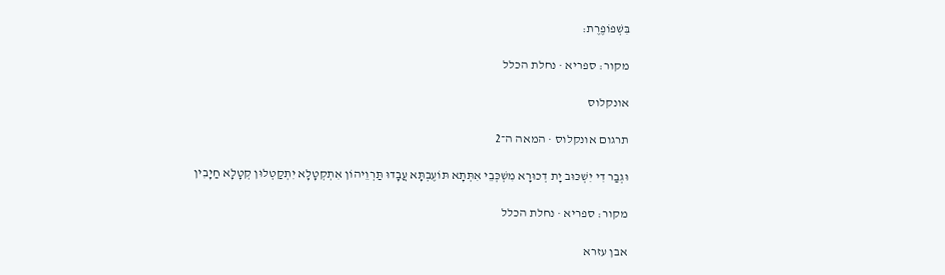בִּשְׁפוֹפֶרֶת:

מקור: ספריא · נחלת הכלל

אונקלוס

תרגום אונקלוס · המאה ה־2

וּגְבַר דִי יִשְׁכּוּב יָת דְכוּרָא מִשְׁכְּבֵי אִתְּתָא תּוֹעֶבְתָּא עֲבָדוּ תַּרְוֵיהוֹן אִתְקְטָלָא יִתְקַטְלוּן קְטָלָא חַיָבִין

מקור: ספריא · נחלת הכלל

אבן עזרא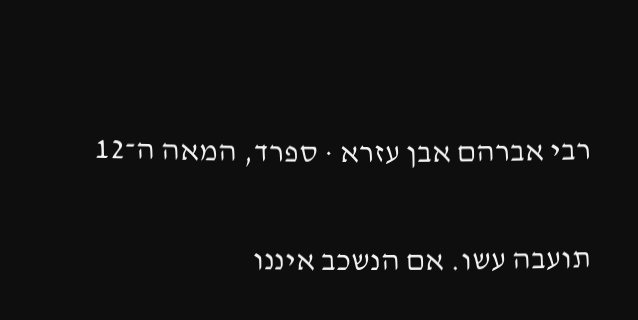רבי אברהם אבן עזרא · ספרד, המאה ה־12

תועבה עשו. אם הנשכב איננו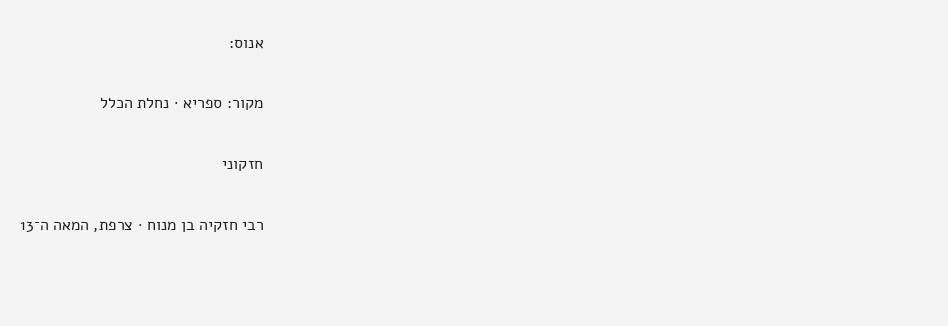אנוס:

מקור: ספריא · נחלת הכלל

חזקוני

רבי חזקיה בן מנוח · צרפת, המאה ה־13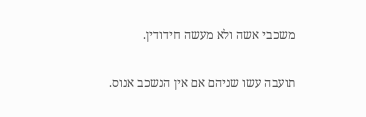משכבי אשה ולא מעשה חידודין.

תועבה עשו שניהם אם אין הנשכב אנוס.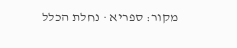מקור: ספריא · נחלת הכלל